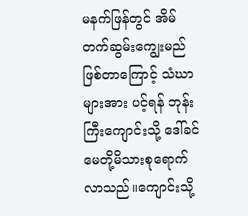မနက်ဖြန်တွင် အိမ်တက်ဆွမ်းကျွေးမည်ဖြစ်တာကြောင့် သံဃာများအား ပင့်ရန် ဘုန်းကြီးကျောင်းသို့ ဒေါ်ခင်မေတို့မိသားစုရောက်လာသည်။ကျောင်းသို့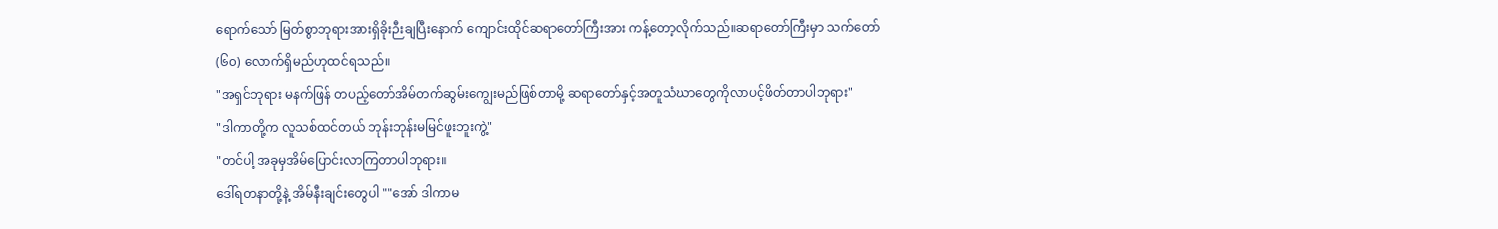ရောက်သော် မြတ်စွာဘုရားအားရှိခိုးဉီးချပြီးနောက် ကျောင်းထိုင်ဆရာတော်ကြီးအား ကန့်တော့လိုက်သည်။ဆရာတော်ကြီးမှာ သက်တော် (၆၀) လောက်ရှိမည်ဟုထင်ရသည်။
"အရှင်ဘုရား မနက်ဖြန် တပည့်တော်အိမ်တက်ဆွမ်းကျွေးမည်ဖြစ်တာမို့ ဆရာတော်နှင့်အတူသံဃာတွေကိုလာပင့်ဖိတ်တာပါဘုရား"
"ဒါကာတို့က လူသစ်ထင်တယ် ဘုန်းဘုန်းမမြင်ဖူးဘူးကွဲ့"
"တင်ပါ့ အခုမှအိမ်ပြောင်းလာကြတာပါဘုရား။
ဒေါ်ရတနာတို့နဲ့ အိမ်နီးချင်းတွေပါ ""အော် ဒါကာမ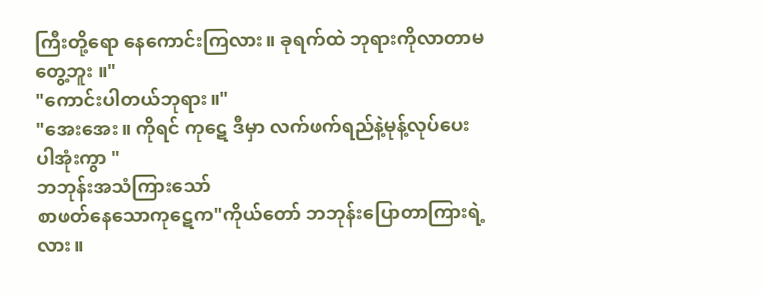ကြီးတို့ရော နေကောင်းကြလား။ ခုရက်ထဲ ဘုရားကိုလာတာမတွေ့ဘူး ။"
"ကောင်းပါတယ်ဘုရား။"
"အေးအေး။ ကိုရင် ကုဋေ ဒီမှာ လက်ဖက်ရည်နဲ့မုန့်လုပ်ပေးပါအုံးကွာ "
ဘဘုန်းအသံကြားသော်
စာဖတ်နေသောကုဋေက"ကိုယ်တော် ဘဘုန်းပြောတာကြားရဲ့လား။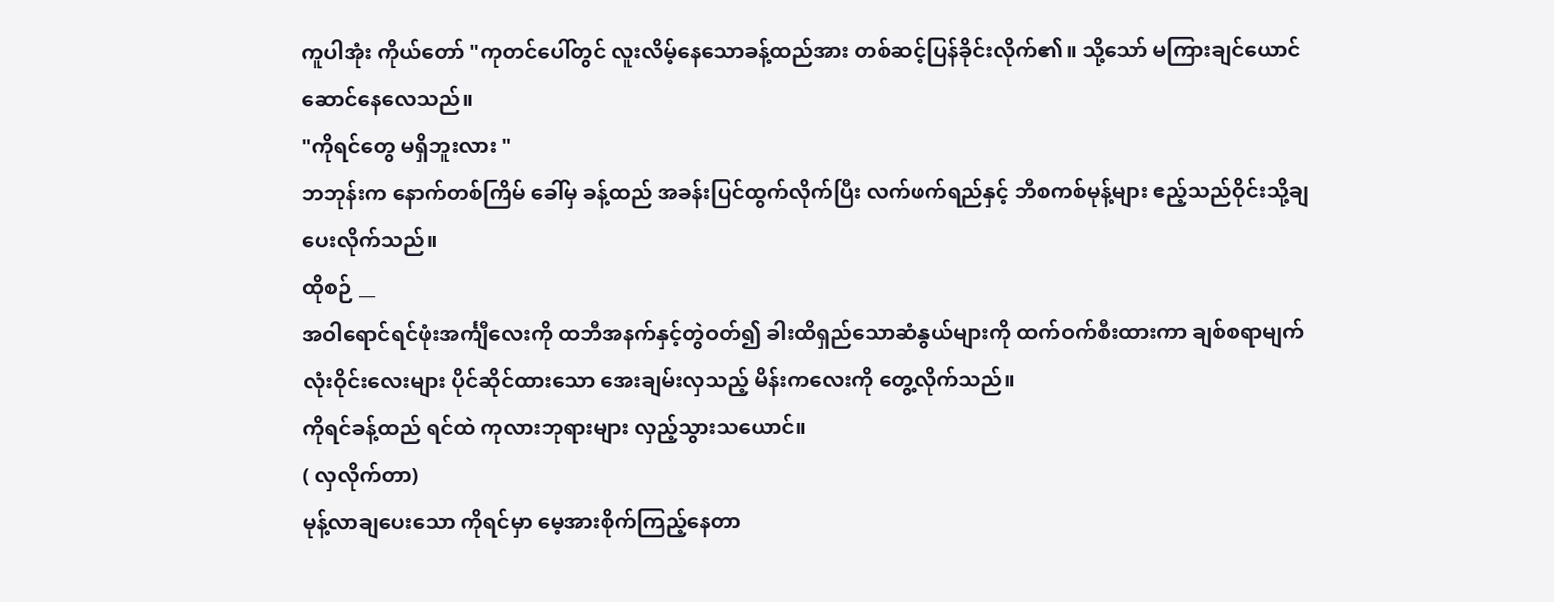ကူပါအုံး ကိုယ်တော် "ကုတင်ပေါ်တွင် လူးလိမ့်နေသောခန့်ထည်အား တစ်ဆင့်ပြန်ခိုင်းလိုက်၏။ သို့သော် မကြားချင်ယောင်ဆောင်နေလေသည်။
"ကိုရင်တွေ မရှိဘူးလား "
ဘဘုန်းက နောက်တစ်ကြိမ် ခေါ်မှ ခန့်ထည် အခန်းပြင်ထွက်လိုက်ပြီး လက်ဖက်ရည်နှင့် ဘီစကစ်မုန့်များ ဧည့်သည်ဝိုင်းသို့ချပေးလိုက်သည်။
ထိုစဉ် __
အဝါရောင်ရင်ဖုံးအင်္ကျီလေးကို ထဘီအနက်နှင့်တွဲဝတ်၍ ခါးထိရှည်သောဆံနွယ်များကို ထက်ဝက်စီးထားကာ ချစ်စရာမျက်လုံးဝိုင်းလေးများ ပိုင်ဆိုင်ထားသော အေးချမ်းလှသည့် မိန်းကလေးကို တွေ့လိုက်သည်။
ကိုရင်ခန့်ထည် ရင်ထဲ ကုလားဘုရားများ လှည့်သွားသယောင်။
( လှလိုက်တာ)
မုန့်လာချပေးသော ကိုရင်မှာ မေ့အားစိုက်ကြည့်နေတာ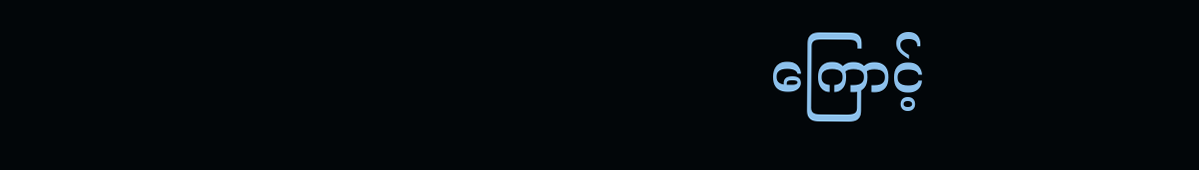ကြောင့်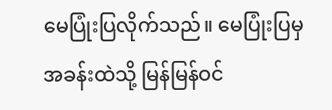မေပြုံးပြလိုက်သည်။ မေပြုံးပြမှ အခန်းထဲသို့ မြန်မြန်ဝင်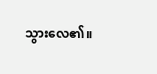သွားလေ၏။